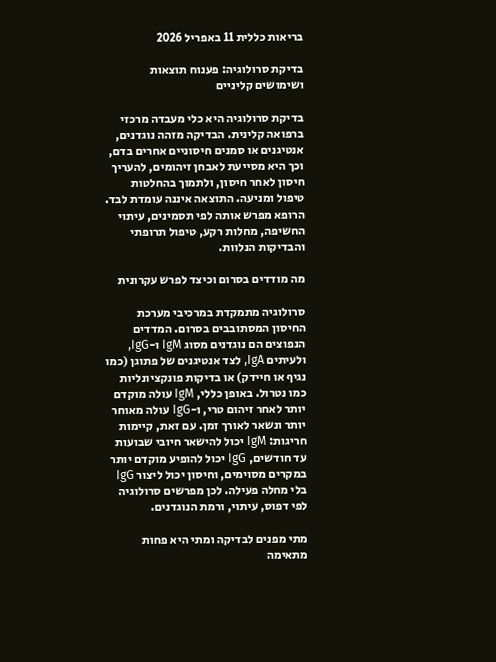בריאות כללית 11 באפריל 2026

בדיקת סרולוגיה: פענוח תוצאות ושימושים קליניים

בדיקת סרולוגיה היא כלי מעבדה מרכזי ברפואה קלינית. הבדיקה מזהה נוגדנים, אנטיגנים או סמנים חיסוניים אחרים בדם, וכך היא מסייעת לאבחן זיהומים, להעריך חיסון לאחר חיסון, ולתמוך בהחלטות טיפול ומניעה. התוצאה איננה עומדת לבד. הרופא מפרש אותה לפי תסמינים, עיתוי החשיפה, מחלות רקע, טיפול תרופתי והבדיקות הנלוות.

מה מודדים בסרום וכיצד לפרש עקרונית

סרולוגיה מתמקדת במרכיבי מערכת החיסון המסתובבים בסרום. המדדים הנפוצים הם נוגדנים מסוג IgM ו-IgG, ולעיתים IgA, לצד אנטיגנים של פתוגן (כמו נגיף או חיידק) או בדיקות פונקציונליות כמו נטרול. באופן כללי, IgM עולה מוקדם יותר לאחר זיהום טרי, ו-IgG עולה מאוחר יותר ונשאר לאורך זמן. עם זאת, קיימות חריגות: IgM יכול להישאר חיובי שבועות עד חודשים, IgG יכול להופיע מוקדם יותר במקרים מסוימים, וחיסון יכול ליצור IgG בלי מחלה פעילה. לכן מפרשים סרולוגיה לפי דפוס, עיתוי, ורמת הנוגדנים.

מתי מפנים לבדיקה ומתי היא פחות מתאימה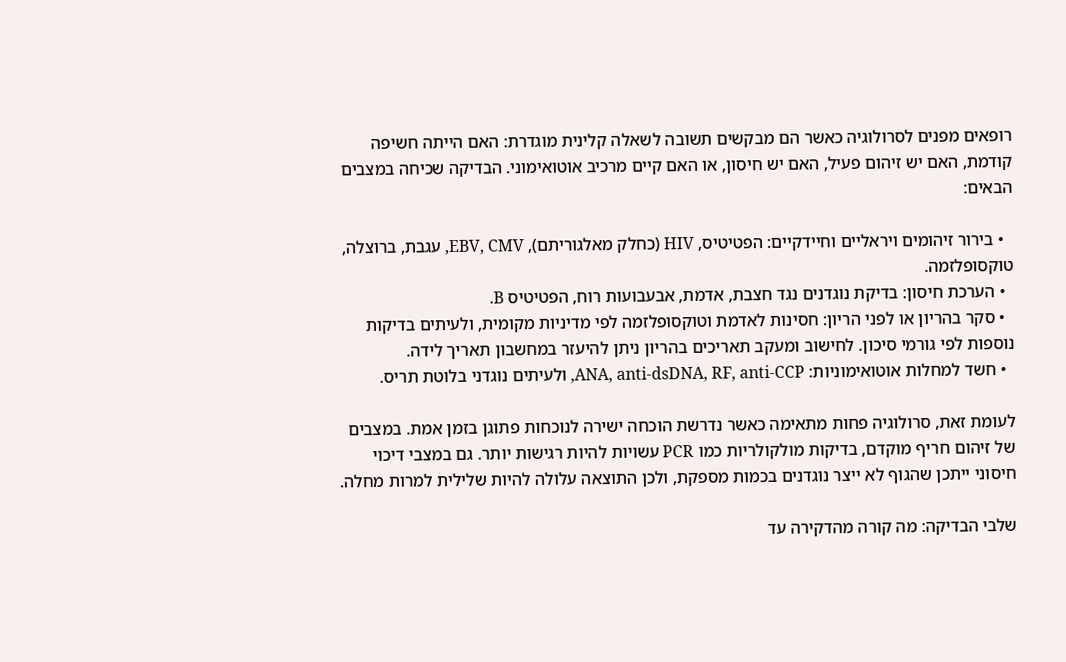רופאים מפנים לסרולוגיה כאשר הם מבקשים תשובה לשאלה קלינית מוגדרת: האם הייתה חשיפה קודמת, האם יש זיהום פעיל, האם יש חיסון, או האם קיים מרכיב אוטואימוני. הבדיקה שכיחה במצבים הבאים:

  • בירור זיהומים ויראליים וחיידקיים: הפטיטיס, HIV (כחלק מאלגוריתם), EBV, CMV, עגבת, ברוצלה, טוקסופלזמה.
  • הערכת חיסון: בדיקת נוגדנים נגד חצבת, אדמת, אבעבועות רוח, הפטיטיס B.
  • סקר בהריון או לפני הריון: חסינות לאדמת וטוקסופלזמה לפי מדיניות מקומית, ולעיתים בדיקות נוספות לפי גורמי סיכון. לחישוב ומעקב תאריכים בהריון ניתן להיעזר במחשבון תאריך לידה.
  • חשד למחלות אוטואימוניות: ANA, anti-dsDNA, RF, anti-CCP, ולעיתים נוגדני בלוטת תריס.

לעומת זאת, סרולוגיה פחות מתאימה כאשר נדרשת הוכחה ישירה לנוכחות פתוגן בזמן אמת. במצבים של זיהום חריף מוקדם, בדיקות מולקולריות כמו PCR עשויות להיות רגישות יותר. גם במצבי דיכוי חיסוני ייתכן שהגוף לא ייצר נוגדנים בכמות מספקת, ולכן התוצאה עלולה להיות שלילית למרות מחלה.

שלבי הבדיקה: מה קורה מהדקירה עד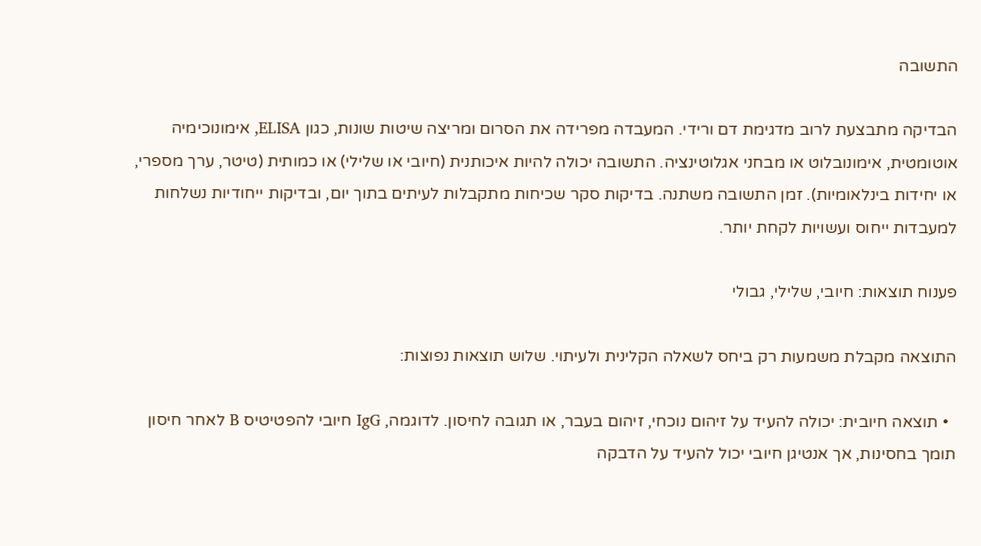התשובה

הבדיקה מתבצעת לרוב מדגימת דם ורידי. המעבדה מפרידה את הסרום ומריצה שיטות שונות, כגון ELISA, אימונוכימיה אוטומטית, אימונובלוט או מבחני אגלוטינציה. התשובה יכולה להיות איכותנית (חיובי או שלילי) או כמותית (טיטר, ערך מספרי, או יחידות בינלאומיות). זמן התשובה משתנה. בדיקות סקר שכיחות מתקבלות לעיתים בתוך יום, ובדיקות ייחודיות נשלחות למעבדות ייחוס ועשויות לקחת יותר.

פענוח תוצאות: חיובי, שלילי, גבולי

התוצאה מקבלת משמעות רק ביחס לשאלה הקלינית ולעיתוי. שלוש תוצאות נפוצות:

  • תוצאה חיובית: יכולה להעיד על זיהום נוכחי, זיהום בעבר, או תגובה לחיסון. לדוגמה, IgG חיובי להפטיטיס B לאחר חיסון תומך בחסינות, אך אנטיגן חיובי יכול להעיד על הדבקה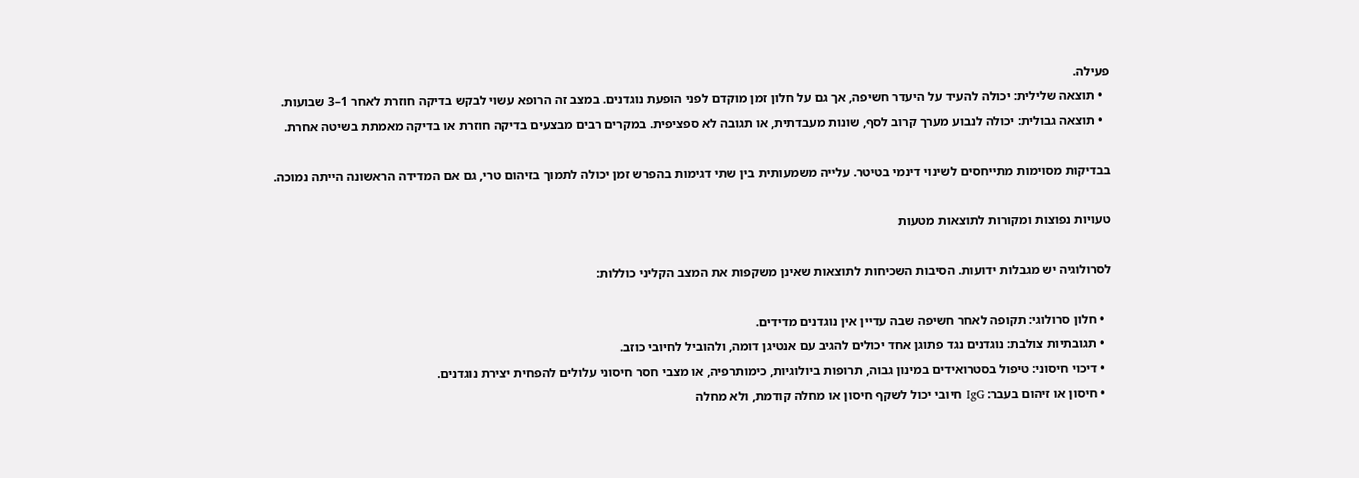פעילה.
  • תוצאה שלילית: יכולה להעיד על היעדר חשיפה, אך גם על חלון זמן מוקדם לפני הופעת נוגדנים. במצב זה הרופא עשוי לבקש בדיקה חוזרת לאחר 1–3 שבועות.
  • תוצאה גבולית: יכולה לנבוע מערך קרוב לסף, שונות מעבדתית, או תגובה לא ספציפית. במקרים רבים מבצעים בדיקה חוזרת או בדיקה מאמתת בשיטה אחרת.

בבדיקות מסוימות מתייחסים לשינוי דינמי בטיטר. עלייה משמעותית בין שתי דגימות בהפרש זמן יכולה לתמוך בזיהום טרי, גם אם המדידה הראשונה הייתה נמוכה.

טעויות נפוצות ומקורות לתוצאות מטעות

לסרולוגיה יש מגבלות ידועות. הסיבות השכיחות לתוצאות שאינן משקפות את המצב הקליני כוללות:

  • חלון סרולוגי: תקופה לאחר חשיפה שבה עדיין אין נוגדנים מדידים.
  • תגובתיות צולבת: נוגדנים נגד פתוגן אחד יכולים להגיב עם אנטיגן דומה, ולהוביל לחיובי כוזב.
  • דיכוי חיסוני: טיפול בסטרואידים במינון גבוה, תרופות ביולוגיות, כימותרפיה, או מצבי חסר חיסוני עלולים להפחית יצירת נוגדנים.
  • חיסון או זיהום בעבר: IgG חיובי יכול לשקף חיסון או מחלה קודמת, ולא מחלה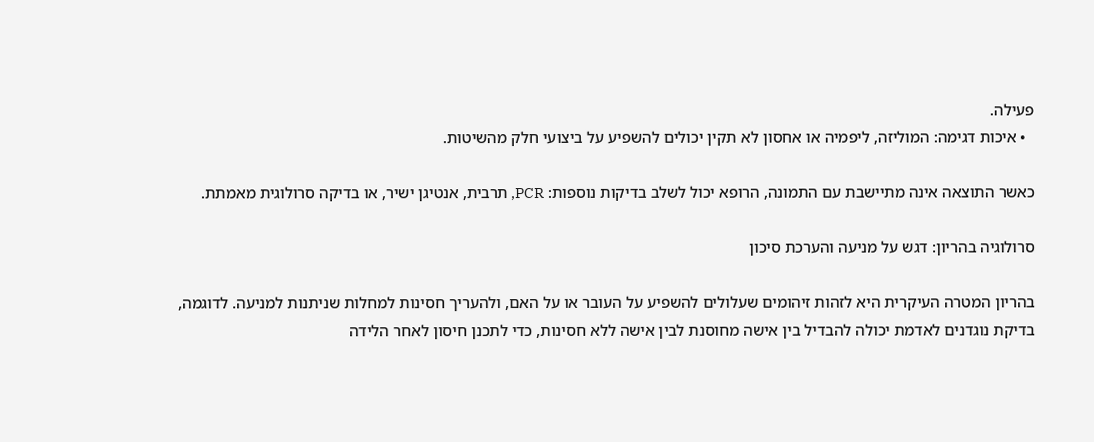פעילה.
  • איכות דגימה: המוליזה, ליפמיה או אחסון לא תקין יכולים להשפיע על ביצועי חלק מהשיטות.

כאשר התוצאה אינה מתיישבת עם התמונה, הרופא יכול לשלב בדיקות נוספות: PCR, תרבית, אנטיגן ישיר, או בדיקה סרולוגית מאמתת.

סרולוגיה בהריון: דגש על מניעה והערכת סיכון

בהריון המטרה העיקרית היא לזהות זיהומים שעלולים להשפיע על העובר או על האם, ולהעריך חסינות למחלות שניתנות למניעה. לדוגמה, בדיקת נוגדנים לאדמת יכולה להבדיל בין אישה מחוסנת לבין אישה ללא חסינות, כדי לתכנן חיסון לאחר הלידה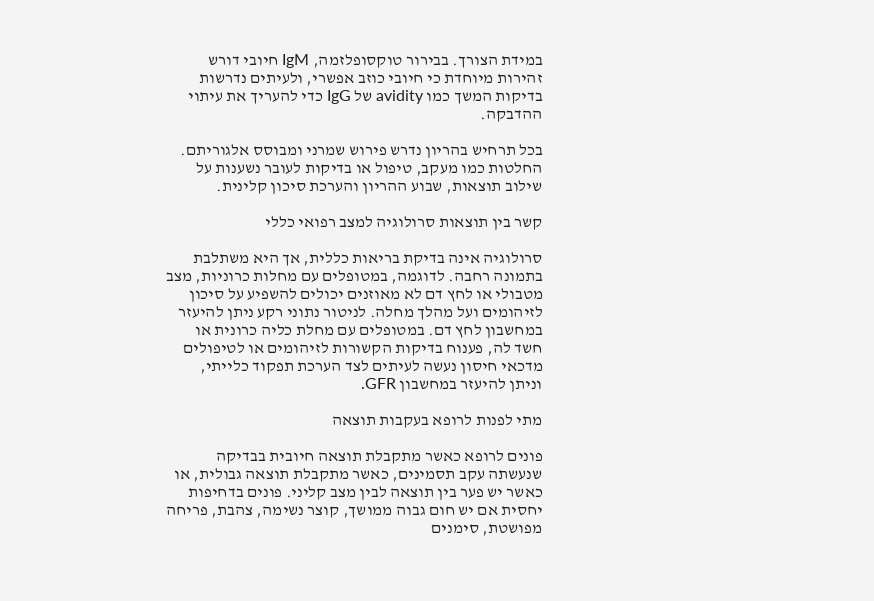במידת הצורך. בבירור טוקסופלזמה, IgM חיובי דורש זהירות מיוחדת כי חיובי כוזב אפשרי, ולעיתים נדרשות בדיקות המשך כמו avidity של IgG כדי להעריך את עיתוי ההדבקה.

בכל תרחיש בהריון נדרש פירוש שמרני ומבוסס אלגוריתם. החלטות כמו מעקב, טיפול או בדיקות לעובר נשענות על שילוב תוצאות, שבוע ההריון והערכת סיכון קלינית.

קשר בין תוצאות סרולוגיה למצב רפואי כללי

סרולוגיה אינה בדיקת בריאות כללית, אך היא משתלבת בתמונה רחבה. לדוגמה, במטופלים עם מחלות כרוניות, מצב מטבולי או לחץ דם לא מאוזנים יכולים להשפיע על סיכון לזיהומים ועל מהלך מחלה. לניטור נתוני רקע ניתן להיעזר במחשבון לחץ דם. במטופלים עם מחלת כליה כרונית או חשד לה, פענוח בדיקות הקשורות לזיהומים או לטיפולים מדכאי חיסון נעשה לעיתים לצד הערכת תפקוד כלייתי, וניתן להיעזר במחשבון GFR.

מתי לפנות לרופא בעקבות תוצאה

פונים לרופא כאשר מתקבלת תוצאה חיובית בבדיקה שנעשתה עקב תסמינים, כאשר מתקבלת תוצאה גבולית, או כאשר יש פער בין תוצאה לבין מצב קליני. פונים בדחיפות יחסית אם יש חום גבוה ממושך, קוצר נשימה, צהבת, פריחה מפושטת, סימנים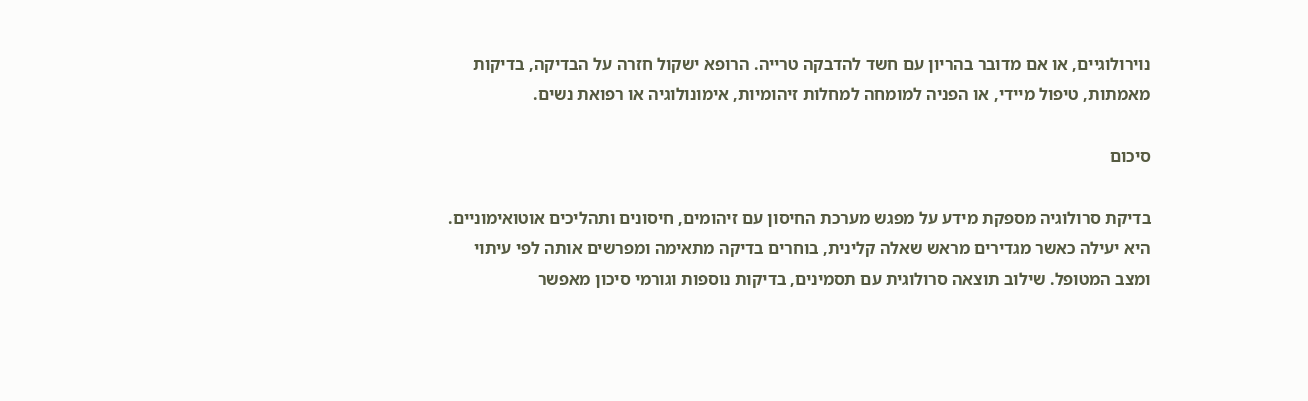נוירולוגיים, או אם מדובר בהריון עם חשד להדבקה טרייה. הרופא ישקול חזרה על הבדיקה, בדיקות מאמתות, טיפול מיידי, או הפניה למומחה למחלות זיהומיות, אימונולוגיה או רפואת נשים.

סיכום

בדיקת סרולוגיה מספקת מידע על מפגש מערכת החיסון עם זיהומים, חיסונים ותהליכים אוטואימוניים. היא יעילה כאשר מגדירים מראש שאלה קלינית, בוחרים בדיקה מתאימה ומפרשים אותה לפי עיתוי ומצב המטופל. שילוב תוצאה סרולוגית עם תסמינים, בדיקות נוספות וגורמי סיכון מאפשר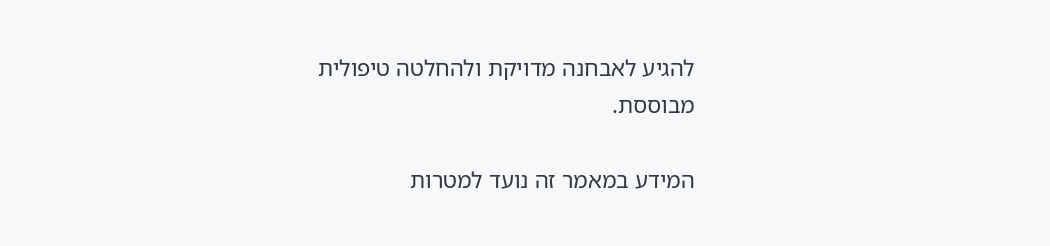להגיע לאבחנה מדויקת ולהחלטה טיפולית מבוססת.

המידע במאמר זה נועד למטרות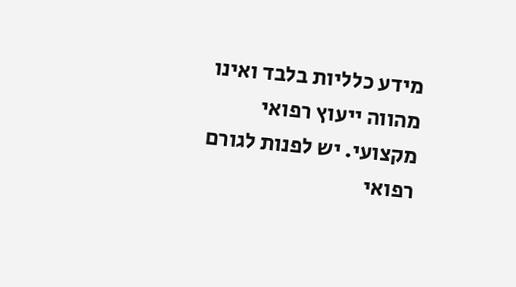מידע כלליות בלבד ואינו מהווה ייעוץ רפואי מקצועי. יש לפנות לגורם רפואי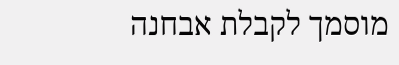מוסמך לקבלת אבחנה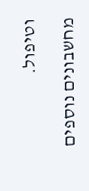וטיפול.

מחשבונים נוספים